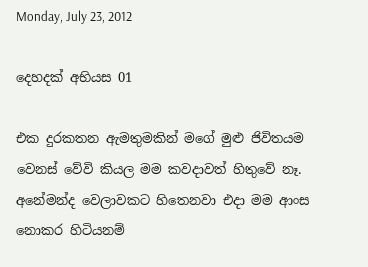Monday, July 23, 2012

දෙහදක් අභියස 01

එක දුරකතන ඇමතුමකින් මගේ මුළු ජිවිතයම වෙනස් වේවි කියල මම කවදාවත් හිතුවේ නෑ. අනේමන්ද වෙලාවකට හිතෙනවා එදා මම ආංස නොකර හිටියනම්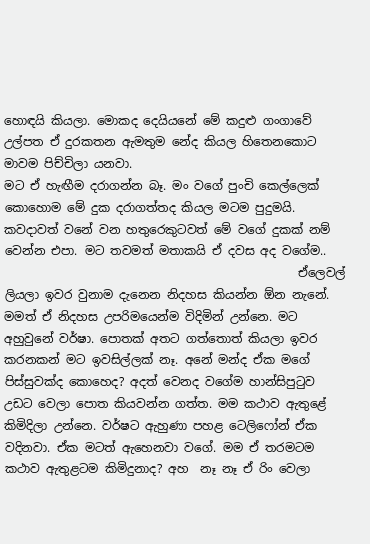හොඳයි කියලා. මොකද දෙයියනේ මේ කදුළු ගංගාවේ උල්පත ඒ දුරකතන ඇමතුම නේද කියල හිතෙනකොට මාවම පිච්චිලා යනවා.
මට ඒ හැඟීම දරාගන්න බෑ. මං වගේ පුංචි කෙල්ලෙක් කොහොම මේ දුක දරාගත්තද කියල මටම පුදුමයි. කවදාවත් වනේ වන හතුරෙකුටවත් මේ වගේ දුකක් නම් වෙන්න එපා. මට තවමත් මතාකයි ඒ දවස අද වගේම..
                                                 ඒලෙවල් ලියලා ඉවර වුනාම දැනෙන නිදහස කියන්න ඕන නැනේ. මමත් ඒ නිදහස උපරිමයෙන්ම විදිමින් උන්නෙ. මට අහුවුනේ වර්ෂා. පොතක් අතට ගත්තොත් කියලා ඉවර කරනකන් මට ඉවසිල්ලක් නෑ. අනේ මන්ද ඒක මගේ පිස්සුවක්ද කොහෙද? අදත් වෙනද වගේම හාන්සිපුටුව උඩට වෙලා පොත කියවන්න ගත්ත. මම කථාව ඇතුළේ කිමිදිලා උන්නෙ. වර්ෂට ඇහුණා පහළ ටෙලිෆෝන් ඒක වදිනවා. ඒක මටත් ඇහෙනවා වගේ. මම ඒ තරමටම කථාව ඇතුළටම කිමිදුනාද? අහ  නෑ නෑ ඒ රිං වෙලා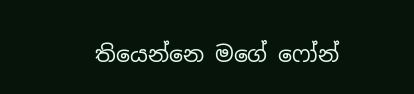තියෙන්නෙ මගේ ෆෝන්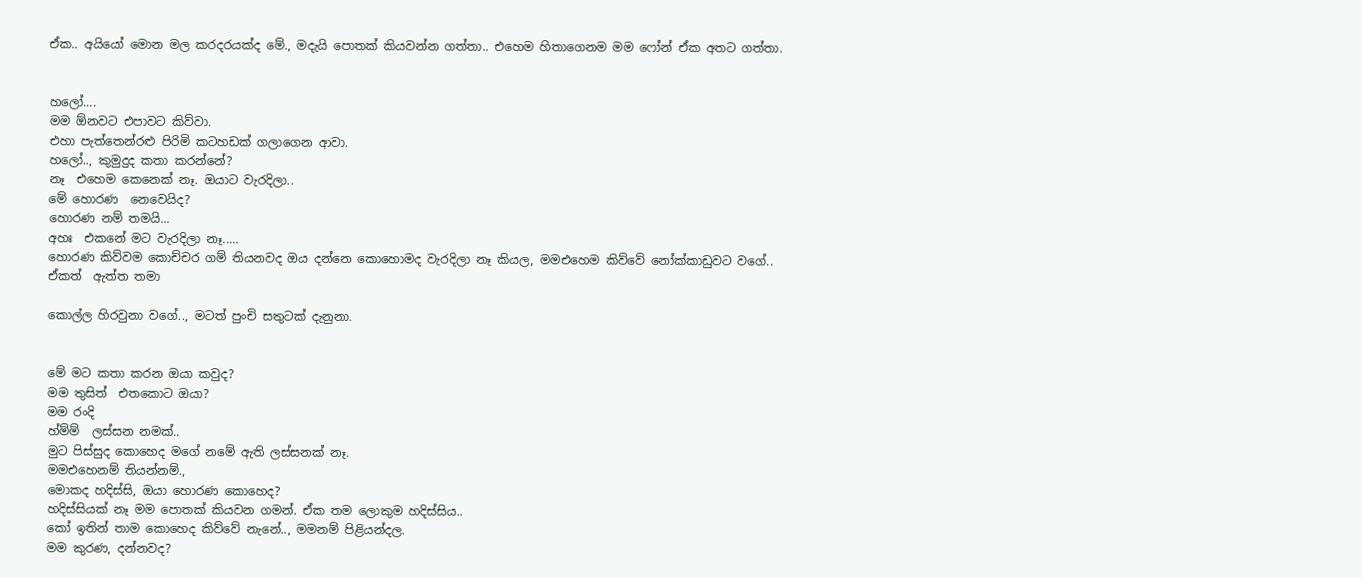ඒක.. අයියෝ මොන මල කරදරයක්ද මේ., මදැයි පොතක් කියවන්න ගත්තා.. එහෙම හිතාගෙනම මම ෆෝන් ඒක අතට ගත්තා.


හලෝ....
මම ඕනවට එපාවට කිව්වා.
එහා පැත්තෙන්රළු පිරිමි කටහඩක් ගලාගෙන ආවා.
හලෝ.., කුමුදුද කතා කරන්නේ?
නෑ  එහෙම කෙනෙක් නෑ. ඔයාට වැරදිලා..
මේ හොරණ  නෙවෙයිද?
හොරණ නම් තමයි...
අහඃ  එකනේ මට වැරදිලා නෑ.....
හොරණ කිව්වම කොච්චර ගම් තියනවද ඔය දන්නෙ කොහොමද වැරදිලා නෑ කියල, මමඑහෙම කිව්වේ නෝක්කාඩුවට වගේ..
ඒකත්  ඇත්ත තමා

කොල්ල හිරවුනා වගේ.., මටත් පුංචි සතුටක් දැනුනා.


මේ මට කතා කරන ඔයා කවුද?
මම තුසිත්  එතකොට ඔයා?
මම රංදි
හ්ම්ම්  ලස්සන නමක්..
මුට පිස්සුද කොහෙද මගේ නමේ ඇති ලස්සනක් නෑ.
මමඑහෙනම් තියන්නම්.,
මොකද හදිස්සි, ඔයා හොරණ කොහෙද?
හදිස්සියක් නෑ මම පොතක් කියවන ගමන්. ඒක තම ලොකුම හදිස්සිය..
කෝ ඉතින් තාම කොහෙද කිව්වේ නැනේ.., මමනම් පිළියන්දල.
මම කුරණ, දන්නවද?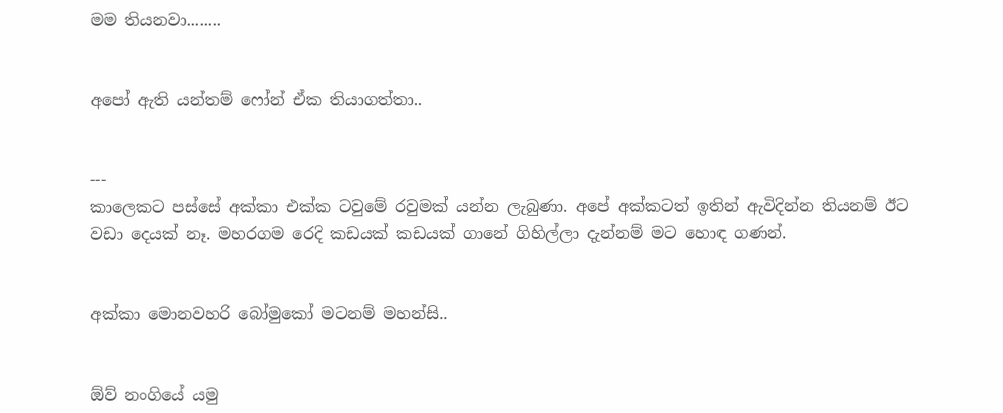මම තියනවා........


අපෝ ඇති යන්තම් ෆෝන් ඒක තියාගත්තා..


---
කාලෙකට පස්සේ අක්කා එක්ක ටවුමේ රවුමක් යන්න ලැබුණා. අපේ අක්කටත් ඉතින් ඇවිදින්න තියනම් ඊට වඩා දෙයක් නෑ. මහරගම රෙදි කඩයක් කඩයක් ගානේ ගිහිල්ලා දැන්නම් මට හොඳ ගණන්.


අක්කා මොනවහරි බෝමුකෝ මටනම් මහන්සි..


ඕව් නංගියේ යමු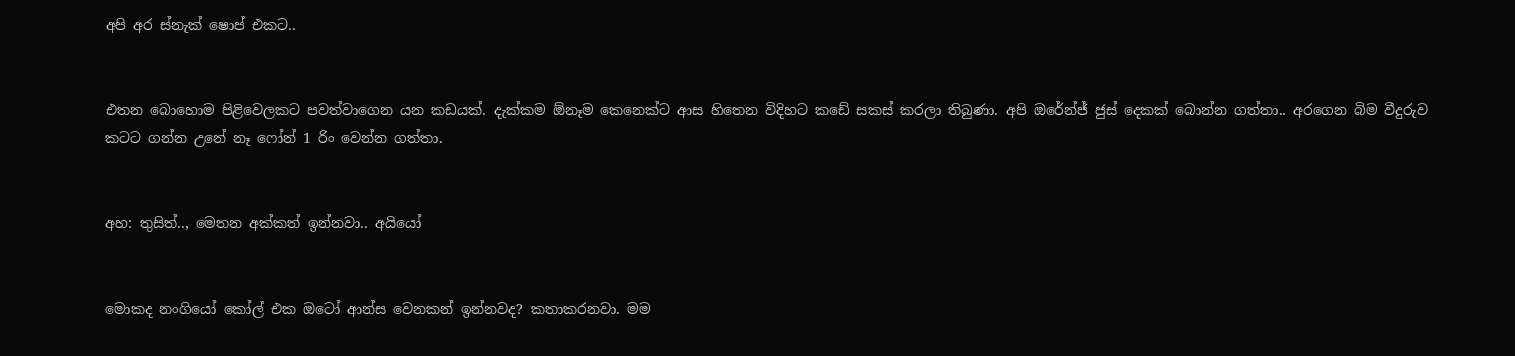අපි අර ස්නැක් ෂොප් එකට..


එතන බොහොම පිළිවෙලකට පවත්වාගෙන යන කඩයක්. දැක්කම ඕනෑම කෙනෙක්ට ආස හිතෙන විදිහට කඩේ සකස් කරලා තිබුණා. අපි ඔරේන්ජ් ජුස් දෙකක් බොන්න ගත්තා.. අරගෙන බිම වීදුරුව කටට ගන්න උනේ නෑ ෆෝන් 1 රිං වෙන්න ගත්තා.


අහ: තුසිත්.., මෙතන අක්කත් ඉන්නවා.. අයියෝ


මොකද නංගියෝ කෝල් එක ඔටෝ ආන්ස වෙනකන් ඉන්නවද? කතාකරනවා. මම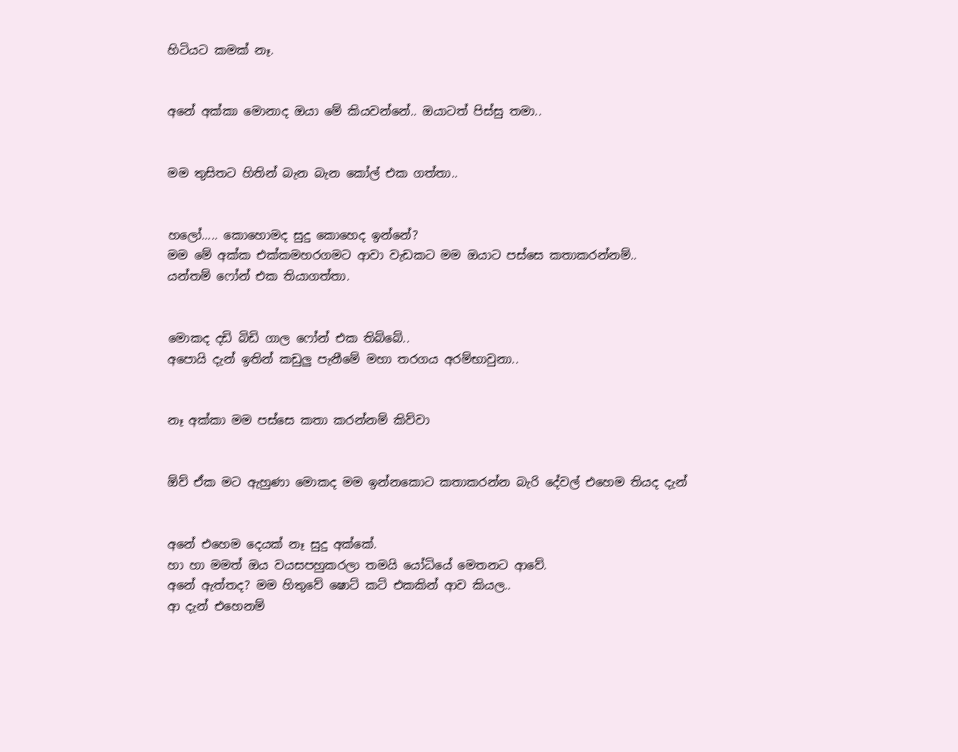හිටියට කමක් නෑ.


අනේ අක්කා මොනාද ඔයා මේ කියවන්නේ.. ඔයාටත් පිස්සු තමා..


මම තුසිතට හිතින් බැන බැන කෝල් එක ගත්තා..


හලෝ..... කොහොමද සුදු කොහෙද ඉන්නේ?
මම මේ අක්ක එක්කමහරගමට ආවා වැඩකට මම ඔයාට පස්සෙ කතාකරන්නම්..
යන්තම් ෆෝන් එක තියාගත්තා.


මොකද දඩි බිඩි ගාල ෆෝන් එක තිබ්බේ..
අපොයි දැන් ඉතින් කඩුලු පැනීමේ මහා තරගය අරම්භාවුනා..


නෑ අක්කා මම පස්සෙ කතා කරන්නම් කිව්වා


ඕව් ඒක මට ඇහුණා මොකද මම ඉන්නකොට කතාකරන්න බැරි දේවල් එහෙම තියද දැන්


අනේ එහෙම දෙයක් නෑ සුදු අක්කේ.
හා හා මමත් ඔය වයසපහුකරලා තමයි යෝධියේ මෙතනට ආවේ.
අනේ ඇත්තද? මම හිතුවේ ෂොට් කට් එකකින් ආව කියල..
ආ දැන් එහෙනම්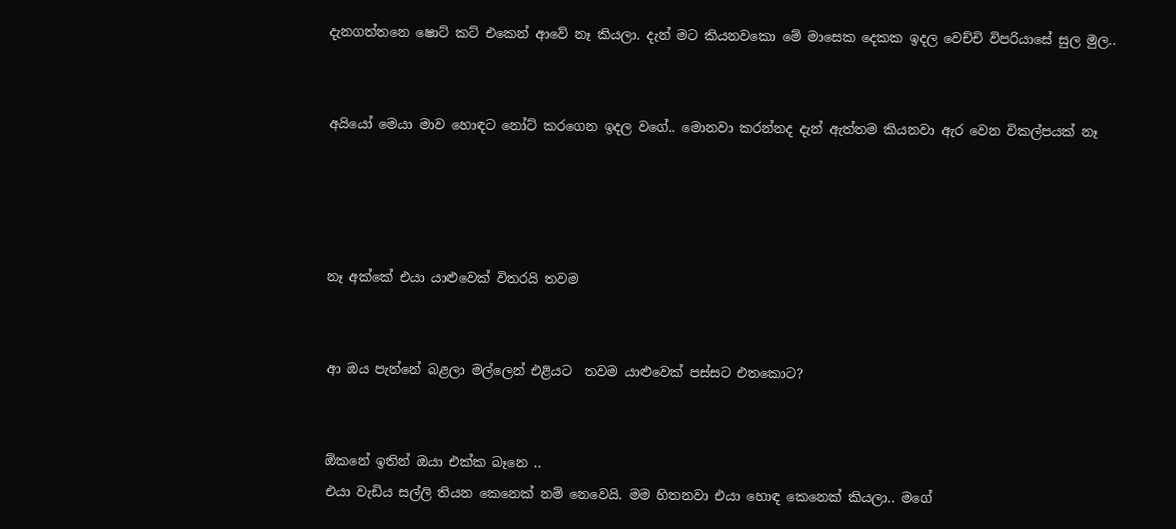දැනගත්තනෙ ෂොට් කට් එකෙන් ආවේ නෑ කියලා. දැන් මට කියනවකො මේ මාසෙක දෙකක ඉදල වෙච්චි විපරියාසේ සුල මුල..


අයියෝ මෙයා මාව හොඳට නෝට් කරගෙන ඉදල වගේ.. මොනවා කරන්නද දැන් ඇත්තම කියනවා ඇර වෙන විකල්පයක් නෑ




නෑ අක්කේ එයා යාළුවෙක් විතරයි තවම


ආ ඔය පැන්නේ බළලා මල්ලෙන් එළියට  තවම යාළුවෙක් පස්සට එතකොට?


ඕකනේ ඉතින් ඔයා එක්ක බෑනෙ ..
එයා වැඩිය සල්ලි තියන කෙනෙක් නම් නෙවෙයි. මම හිතනවා එයා හොඳ කෙනෙක් කියලා.. මගේ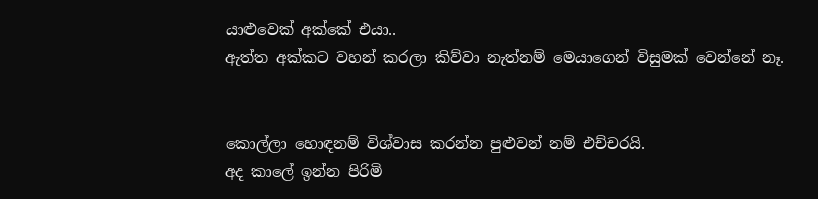යාළුවෙක් අක්කේ එයා..
ඇත්ත අක්කට වහන් කරලා කිව්වා නැත්නම් මෙයාගෙන් විසුමක් වෙන්නේ නෑ.


කොල්ලා හොඳනම් විශ්වාස කරන්න පුළුවන් නම් එච්චරයි.
අද කාලේ ඉන්න පිරිමි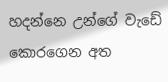හදන්නෙ උන්ගේ වැඩේ කොරගෙන අත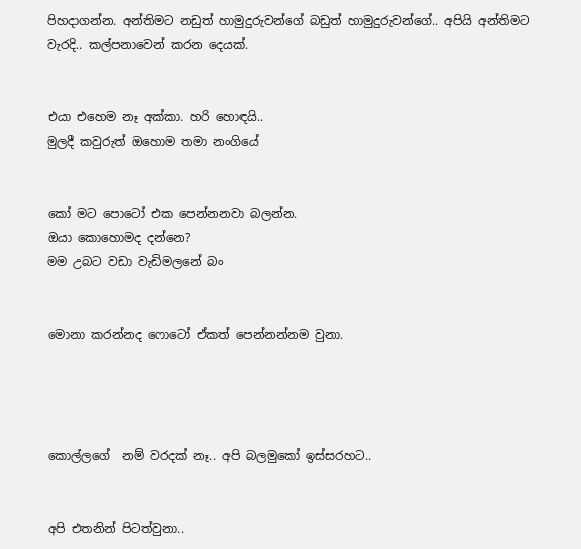පිහදාගන්න. අන්තිමට නඩුත් හාමුදුරුවන්ගේ බඩුත් හාමුදුරුවන්ගේ.. අපියි අන්තිමට වැරදි.. කල්පනාවෙන් කරන දෙයක්.


එයා එහෙම නෑ අක්කා. හරි හොඳයි..
මුලදී කවුරුත් ඔහොම තමා නංගියේ


කෝ මට පොටෝ එක පෙන්නනවා බලන්න.
ඔයා කොහොමද දන්නෙ?
මම උබට වඩා වැඩිමලනේ බං


මොනා කරන්නද ෆොටෝ ඒකත් පෙන්නන්නම වුනා.




කොල්ලගේ  නම් වරදක් නෑ.. අපි බලමුකෝ ඉස්සරහට..


අපි එතනින් පිටත්වුනා..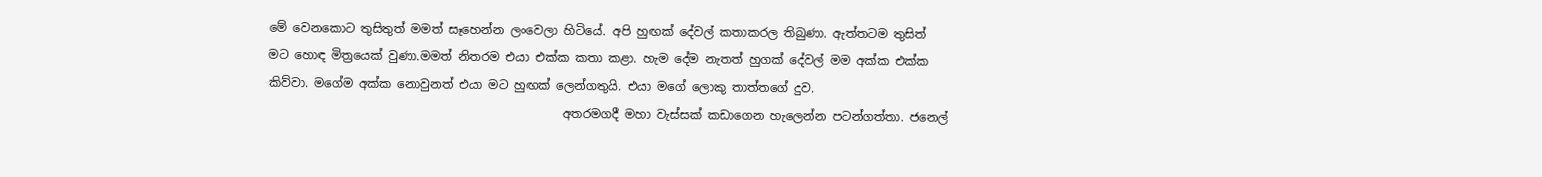මේ වෙනකොට තුසිතුත් මමත් සෑහෙන්න ලංවෙලා හිටියේ. අපි හුඟක් දේවල් කතාකරල තිබුණා. ඇත්තටම තුසිත් මට හොඳ මිත්‍රයෙක් වුණා.මමත් නිතරම එයා එක්ක කතා කළා. හැම දේම නැතත් හුගක් දේවල් මම අක්ක එක්ක කිව්වා. මගේම අක්ක නොවුනත් එයා මට හුඟක් ලෙන්ගතුයි. එයා මගේ ලොකු තාත්තගේ දුව.
                                                 අතරමගදී මහා වැස්සක් කඩාගෙන හැලෙන්න පටන්ගත්තා. ජනෙල්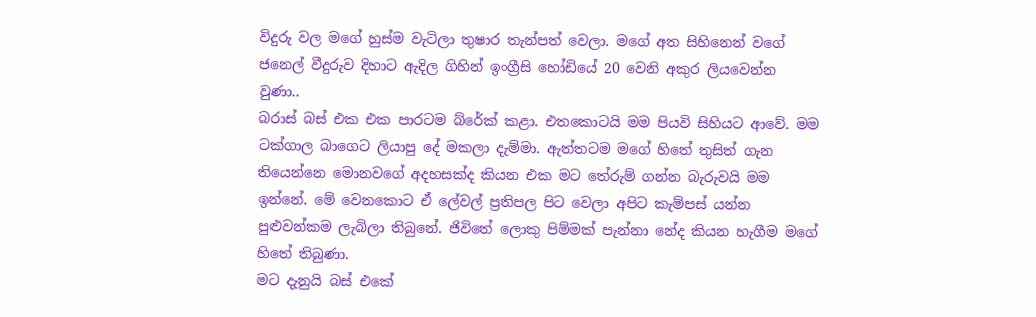විදුරු වල මගේ හුස්ම වැටිලා තුෂාර තැන්පත් වෙලා. මගේ අත සිහිනෙන් වගේ ජනෙල් වීදුරුව දිහාට ඇදිල ගිහින් ඉංග්‍රීසි හෝඩියේ 20 වෙනි අකුර ලියවෙන්න වුණා..
බරාස් බස් එක එක පාරටම බ්රේක් කළා. එතකොටයි මම පියවි සිහියට ආවේ. මම ටක්ගාල බාගෙට ලියාපු දේ මකලා දැම්මා. ඇත්තටම මගේ හිතේ තුසිත් ගැන තියෙන්නෙ මොනවගේ අදහසක්ද කියන එක මට තේරුම් ගන්න බැරුවයි මම ඉන්නේ. මේ වෙනකොට ඒ ලේවල් ප්‍රතිපල පිට වෙලා අපිට කැම්පස් යන්න පුළුවන්කම ලැබිලා තිබුනේ. ජිවිතේ ලොකු පිම්මක් පැන්නා නේද කියන හැගීම මගේ හිතේ තිබුණා.
මට දැනුයි බස් එකේ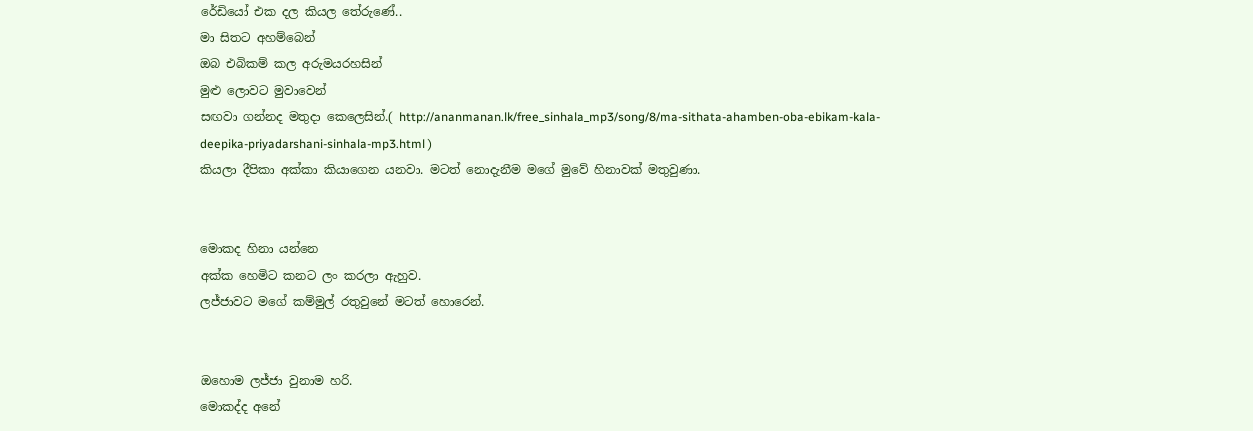රේඩියෝ එක දල කියල තේරුණේ..
මා සිතට අහම්බෙන්
ඔබ එබිකම් කල අරුමයරහසින්
මුළු ලොවට මුවාවෙන්
සඟවා ගන්නද මතුදා කෙලෙසින්.( http://ananmanan.lk/free_sinhala_mp3/song/8/ma-sithata-ahamben-oba-ebikam-kala-deepika-priyadarshani-sinhala-mp3.html )
කියලා දීපිකා අක්කා කියාගෙන යනවා. මටත් නොදැනීම මගේ මුවේ හිනාවක්‌ මතුවුණා.


මොකද හිනා යන්නෙ
අක්ක හෙමිට කනට ලං කරලා ඇහුව.
ලජ්ජාවට මගේ කම්මුල් රතුවුනේ මටත් හොරෙන්.


ඔහොම ලජ්ජා වුනාම හරි.
මොකද්ද අනේ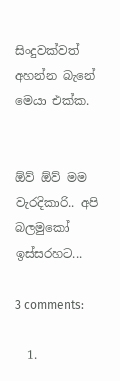සිංදුවක්වත් අහන්න බැනේ මෙයා එක්ක.


ඕව් ඕව් මම වැරදිකාරි.. අපි බලමුකෝ ඉස්සරහට...

3 comments:

  1.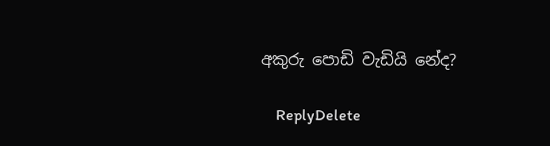අකුරු පොඩි වැඩියි නේද?

    ReplyDelete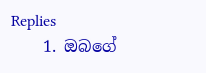Replies
    1. ඔබගේ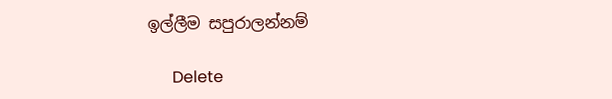ඉල්ලීම සපුරාලන්නම්

      Delete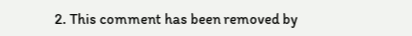2. This comment has been removed by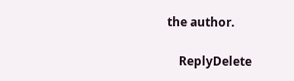the author.

    ReplyDelete